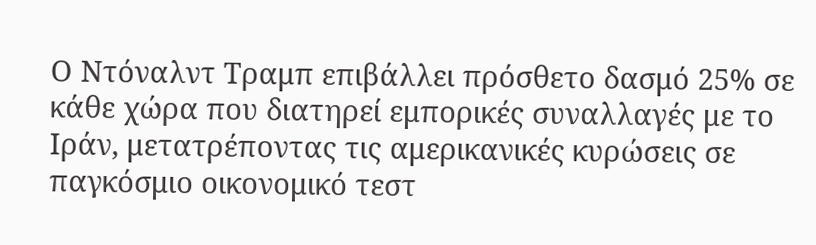Ο Ντόναλντ Τραμπ επιβάλλει πρόσθετο δασμό 25% σε κάθε χώρα που διατηρεί εμπορικές συναλλαγές με το Ιράν, μετατρέποντας τις αμερικανικές κυρώσεις σε παγκόσμιο οικονομικό τεστ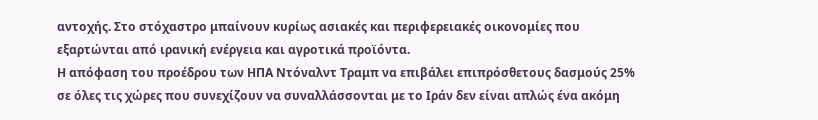αντοχής. Στο στόχαστρο μπαίνουν κυρίως ασιακές και περιφερειακές οικονομίες που εξαρτώνται από ιρανική ενέργεια και αγροτικά προϊόντα.
Η απόφαση του προέδρου των ΗΠΑ Ντόναλντ Τραμπ να επιβάλει επιπρόσθετους δασμούς 25% σε όλες τις χώρες που συνεχίζουν να συναλλάσσονται με το Ιράν δεν είναι απλώς ένα ακόμη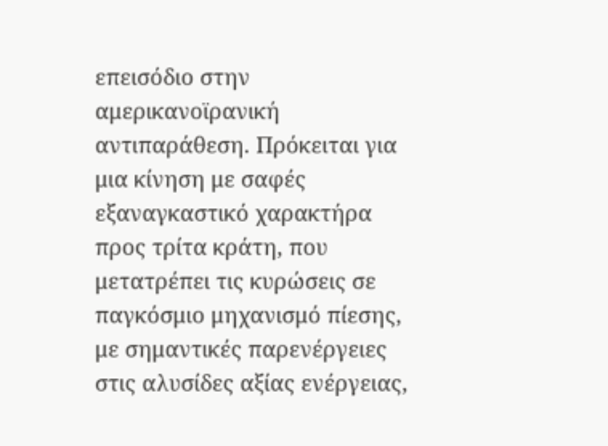επεισόδιο στην αμερικανοϊρανική αντιπαράθεση. Πρόκειται για μια κίνηση με σαφές εξαναγκαστικό χαρακτήρα προς τρίτα κράτη, που μετατρέπει τις κυρώσεις σε παγκόσμιο μηχανισμό πίεσης, με σημαντικές παρενέργειες στις αλυσίδες αξίας ενέργειας,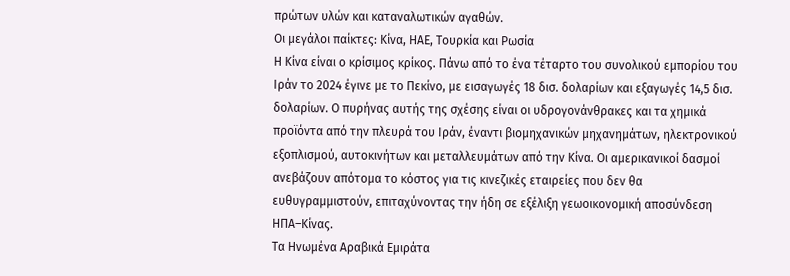πρώτων υλών και καταναλωτικών αγαθών.
Οι μεγάλοι παίκτες: Κίνα, ΗΑΕ, Τουρκία και Ρωσία
Η Κίνα είναι ο κρίσιμος κρίκος. Πάνω από το ένα τέταρτο του συνολικού εμπορίου του Ιράν το 2024 έγινε με το Πεκίνο, με εισαγωγές 18 δισ. δολαρίων και εξαγωγές 14,5 δισ. δολαρίων. Ο πυρήνας αυτής της σχέσης είναι οι υδρογονάνθρακες και τα χημικά προϊόντα από την πλευρά του Ιράν, έναντι βιομηχανικών μηχανημάτων, ηλεκτρονικού εξοπλισμού, αυτοκινήτων και μεταλλευμάτων από την Κίνα. Οι αμερικανικοί δασμοί ανεβάζουν απότομα το κόστος για τις κινεζικές εταιρείες που δεν θα ευθυγραμμιστούν, επιταχύνοντας την ήδη σε εξέλιξη γεωοικονομική αποσύνδεση ΗΠΑ–Κίνας.
Τα Ηνωμένα Αραβικά Εμιράτα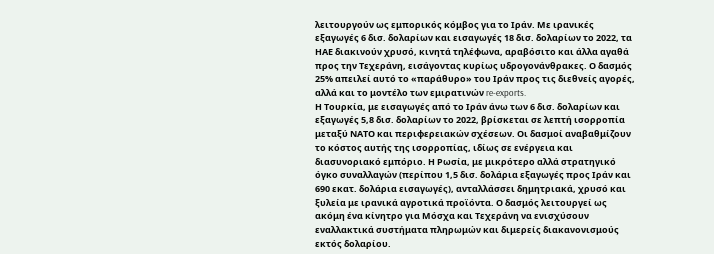λειτουργούν ως εμπορικός κόμβος για το Ιράν. Με ιρανικές εξαγωγές 6 δισ. δολαρίων και εισαγωγές 18 δισ. δολαρίων το 2022, τα ΗΑΕ διακινούν χρυσό, κινητά τηλέφωνα, αραβόσιτο και άλλα αγαθά προς την Τεχεράνη, εισάγοντας κυρίως υδρογονάνθρακες. Ο δασμός 25% απειλεί αυτό το «παράθυρο» του Ιράν προς τις διεθνείς αγορές, αλλά και το μοντέλο των εμιρατινών re-exports.
Η Τουρκία, με εισαγωγές από το Ιράν άνω των 6 δισ. δολαρίων και εξαγωγές 5,8 δισ. δολαρίων το 2022, βρίσκεται σε λεπτή ισορροπία μεταξύ ΝΑΤΟ και περιφερειακών σχέσεων. Οι δασμοί αναβαθμίζουν το κόστος αυτής της ισορροπίας, ιδίως σε ενέργεια και διασυνοριακό εμπόριο. Η Ρωσία, με μικρότερο αλλά στρατηγικό όγκο συναλλαγών (περίπου 1,5 δισ. δολάρια εξαγωγές προς Ιράν και 690 εκατ. δολάρια εισαγωγές), ανταλλάσσει δημητριακά, χρυσό και ξυλεία με ιρανικά αγροτικά προϊόντα. Ο δασμός λειτουργεί ως ακόμη ένα κίνητρο για Μόσχα και Τεχεράνη να ενισχύσουν εναλλακτικά συστήματα πληρωμών και διμερείς διακανονισμούς εκτός δολαρίου.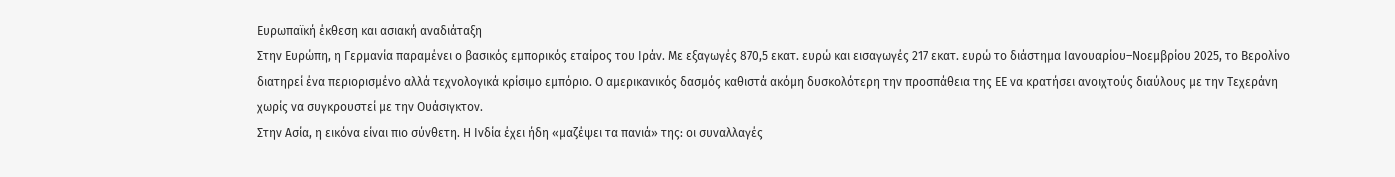Ευρωπαϊκή έκθεση και ασιακή αναδιάταξη
Στην Ευρώπη, η Γερμανία παραμένει ο βασικός εμπορικός εταίρος του Ιράν. Με εξαγωγές 870,5 εκατ. ευρώ και εισαγωγές 217 εκατ. ευρώ το διάστημα Ιανουαρίου–Νοεμβρίου 2025, το Βερολίνο διατηρεί ένα περιορισμένο αλλά τεχνολογικά κρίσιμο εμπόριο. Ο αμερικανικός δασμός καθιστά ακόμη δυσκολότερη την προσπάθεια της ΕΕ να κρατήσει ανοιχτούς διαύλους με την Τεχεράνη χωρίς να συγκρουστεί με την Ουάσιγκτον.
Στην Ασία, η εικόνα είναι πιο σύνθετη. Η Ινδία έχει ήδη «μαζέψει τα πανιά» της: οι συναλλαγές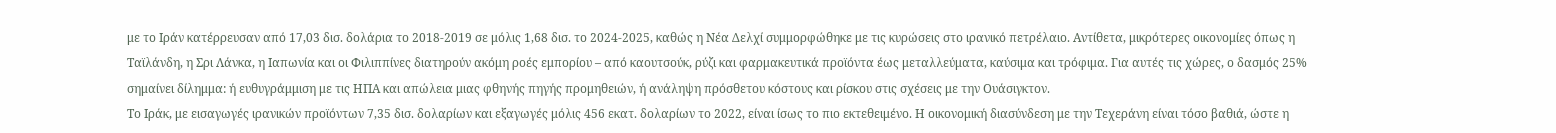με το Ιράν κατέρρευσαν από 17,03 δισ. δολάρια το 2018-2019 σε μόλις 1,68 δισ. το 2024-2025, καθώς η Νέα Δελχί συμμορφώθηκε με τις κυρώσεις στο ιρανικό πετρέλαιο. Αντίθετα, μικρότερες οικονομίες όπως η Ταϊλάνδη, η Σρι Λάνκα, η Ιαπωνία και οι Φιλιππίνες διατηρούν ακόμη ροές εμπορίου – από καουτσούκ, ρύζι και φαρμακευτικά προϊόντα έως μεταλλεύματα, καύσιμα και τρόφιμα. Για αυτές τις χώρες, ο δασμός 25% σημαίνει δίλημμα: ή ευθυγράμμιση με τις ΗΠΑ και απώλεια μιας φθηνής πηγής προμηθειών, ή ανάληψη πρόσθετου κόστους και ρίσκου στις σχέσεις με την Ουάσιγκτον.
Το Ιράκ, με εισαγωγές ιρανικών προϊόντων 7,35 δισ. δολαρίων και εξαγωγές μόλις 456 εκατ. δολαρίων το 2022, είναι ίσως το πιο εκτεθειμένο. Η οικονομική διασύνδεση με την Τεχεράνη είναι τόσο βαθιά, ώστε η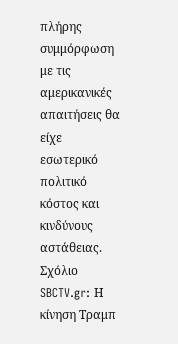πλήρης συμμόρφωση με τις αμερικανικές απαιτήσεις θα είχε εσωτερικό πολιτικό κόστος και κινδύνους αστάθειας.
Σχόλιο SBCTV.gr: Η κίνηση Τραμπ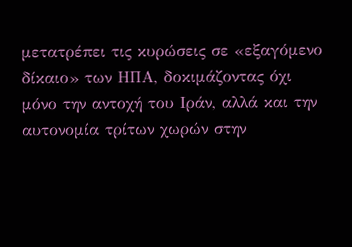μετατρέπει τις κυρώσεις σε «εξαγόμενο δίκαιο» των ΗΠΑ, δοκιμάζοντας όχι μόνο την αντοχή του Ιράν, αλλά και την αυτονομία τρίτων χωρών στην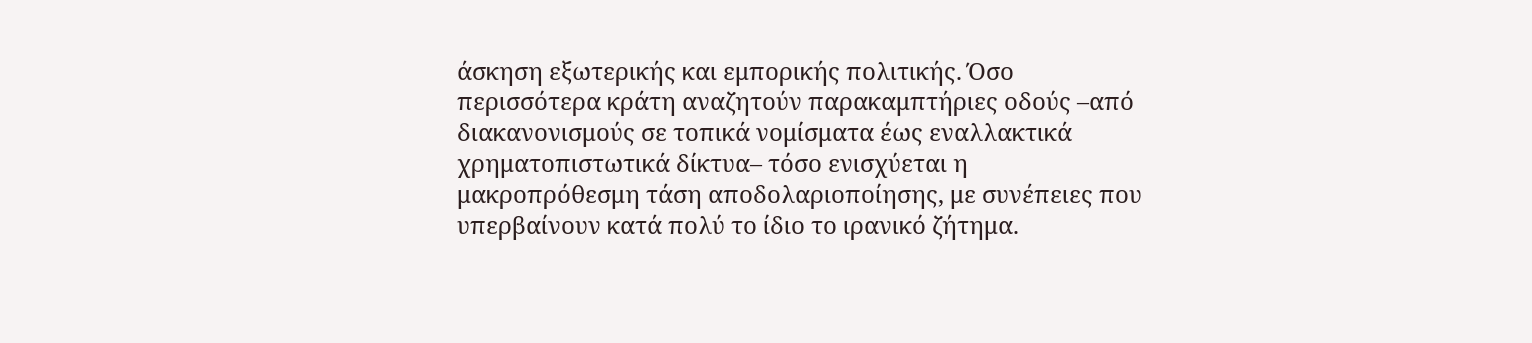άσκηση εξωτερικής και εμπορικής πολιτικής. Όσο περισσότερα κράτη αναζητούν παρακαμπτήριες οδούς –από διακανονισμούς σε τοπικά νομίσματα έως εναλλακτικά χρηματοπιστωτικά δίκτυα– τόσο ενισχύεται η μακροπρόθεσμη τάση αποδολαριοποίησης, με συνέπειες που υπερβαίνουν κατά πολύ το ίδιο το ιρανικό ζήτημα.